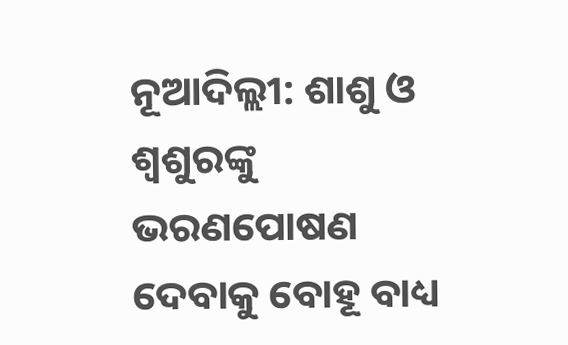ନୂଆଦିଲ୍ଲୀ: ଶାଶୁ ଓ ଶ୍ୱଶୁରଙ୍କୁ ଭରଣପୋଷଣ ଦେବାକୁ ବୋହୂ ବାଧ୍ୟ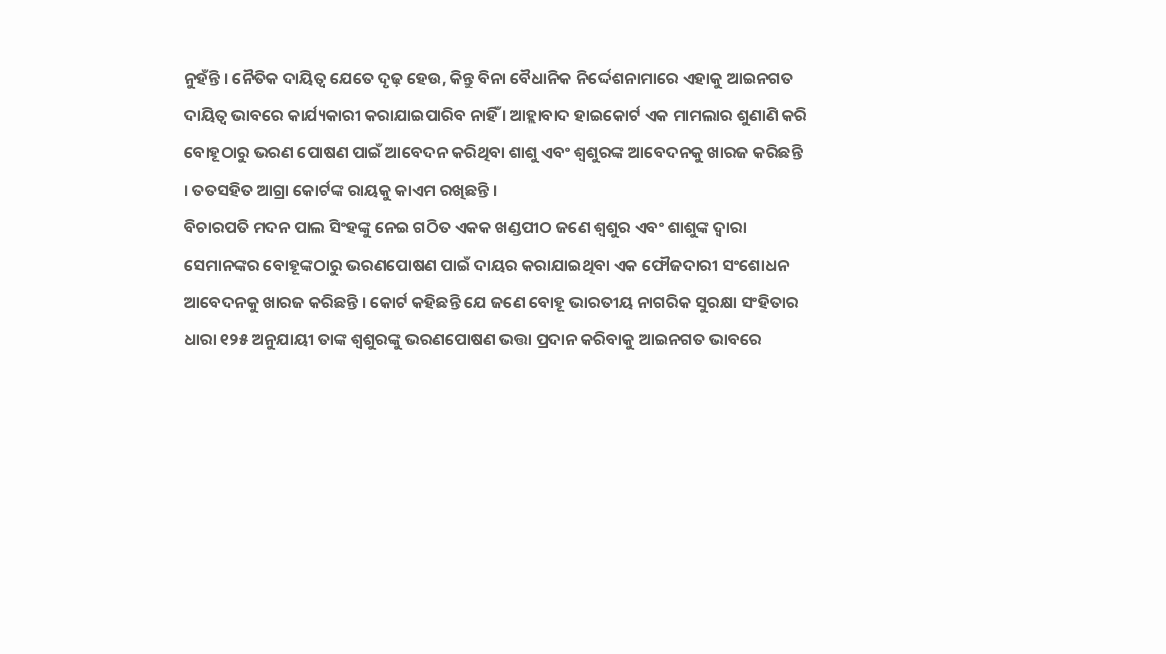ନୁହଁନ୍ତି । ନୈତିକ ଦାୟିତ୍ୱ ଯେତେ ଦୃଢ଼ ହେଉ, କିନ୍ତୁ ବିନା ବୈଧାନିକ ନିର୍ଦ୍ଦେଶନାମାରେ ଏହାକୁ ଆଇନଗତ ଦାୟିତ୍ୱ ଭାବରେ କାର୍ଯ୍ୟକାରୀ କରାଯାଇପାରିବ ନାହିଁ । ଆହ୍ଲାବାଦ ହାଇକୋର୍ଟ ଏକ ମାମଲାର ଶୁଣାଣି କରି ବୋହୂଠାରୁ ଭରଣ ପୋଷଣ ପାଇଁ ଆବେଦନ କରିଥିବା ଶାଶୁ ଏବଂ ଶ୍ୱଶୁରଙ୍କ ଆବେଦନକୁ ଖାରଜ କରିଛନ୍ତି । ତତସହିତ ଆଗ୍ରା କୋର୍ଟଙ୍କ ରାୟକୁ କାଏମ ରଖିଛନ୍ତି ।
ବିଚାରପତି ମଦନ ପାଲ ସିଂହଙ୍କୁ ନେଇ ଗଠିତ ଏକକ ଖଣ୍ଡପୀଠ ଜଣେ ଶ୍ୱଶୁର ଏବଂ ଶାଶୁଙ୍କ ଦ୍ୱାରା ସେମାନଙ୍କର ବୋହୂଙ୍କଠାରୁ ଭରଣପୋଷଣ ପାଇଁ ଦାୟର କରାଯାଇଥିବା ଏକ ଫୌଜଦାରୀ ସଂଶୋଧନ ଆବେଦନକୁ ଖାରଜ କରିଛନ୍ତି । କୋର୍ଟ କହିଛନ୍ତି ଯେ ଜଣେ ବୋହୂ ଭାରତୀୟ ନାଗରିକ ସୁରକ୍ଷା ସଂହିତାର ଧାରା ୧୨୫ ଅନୁଯାୟୀ ତାଙ୍କ ଶ୍ୱଶୁରଙ୍କୁ ଭରଣପୋଷଣ ଭତ୍ତା ପ୍ରଦାନ କରିବାକୁ ଆଇନଗତ ଭାବରେ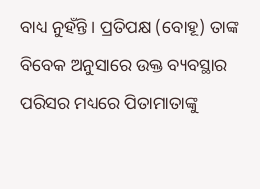ବାଧ୍ୟ ନୁହଁନ୍ତି । ପ୍ରତିପକ୍ଷ (ବୋହୂ) ତାଙ୍କ ବିବେକ ଅନୁସାରେ ଉକ୍ତ ବ୍ୟବସ୍ଥାର ପରିସର ମଧ୍ୟରେ ପିତାମାତାଙ୍କୁ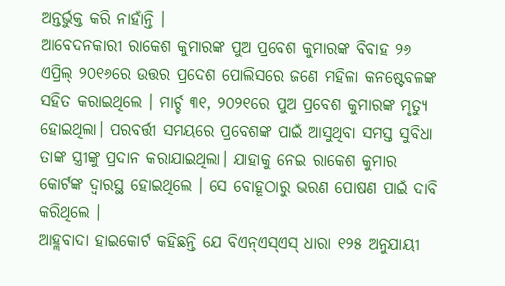ଅନ୍ତର୍ଭୁକ୍ତ କରି ନାହାଁନ୍ତି ।
ଆବେଦନକାରୀ ରାକେଶ କୁମାରଙ୍କ ପୁଅ ପ୍ରବେଶ କୁମାରଙ୍କ ବିବାହ ୨୬ ଏପ୍ରିଲ୍ ୨୦୧୬ରେ ଉତ୍ତର ପ୍ରଦେଶ ପୋଲିସରେ ଜଣେ ମହିଳା କନଷ୍ଟେବଳଙ୍କ ସହିତ କରାଇଥିଲେ । ମାର୍ଚ୍ଚ ୩୧, ୨୦୨୧ରେ ପୁଅ ପ୍ରବେଶ କୁମାରଙ୍କ ମୃତ୍ୟୁ ହୋଇଥିଲା। ପରବର୍ତ୍ତୀ ସମୟରେ ପ୍ରବେଶଙ୍କ ପାଇଁ ଆସୁଥିବା ସମସ୍ତ ସୁବିଧା ତାଙ୍କ ସ୍ତ୍ରୀଙ୍କୁ ପ୍ରଦାନ କରାଯାଇଥିଲା। ଯାହାକୁ ନେଇ ରାକେଶ କୁମାର କୋର୍ଟଙ୍କ ଦ୍ୱାରସ୍ଥ ହୋଇଥିଲେ । ସେ ବୋହୂଠାରୁ ଭରଣ ପୋଷଣ ପାଇଁ ଦାବି କରିଥିଲେ ।
ଆହ୍ଲବାଦା ହାଇକୋର୍ଟ କହିଛନ୍ତି ଯେ ବିଏନ୍ଏସ୍ଏସ୍ ଧାରା ୧୨୫ ଅନୁଯାୟୀ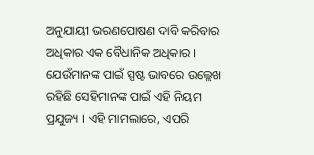ଅନୁଯାୟୀ ଭରଣପୋଷଣ ଦାବି କରିବାର ଅଧିକାର ଏକ ବୈଧାନିକ ଅଧିକାର । ଯେଉଁମାନଙ୍କ ପାଇଁ ସ୍ପଷ୍ଟ ଭାବରେ ଉଲ୍ଲେଖ ରହିଛି ସେହିମାନଙ୍କ ପାଇଁ ଏହି ନିୟମ ପ୍ରଯୁଜ୍ୟ । ଏହି ମାମଲାରେ, ଏପରି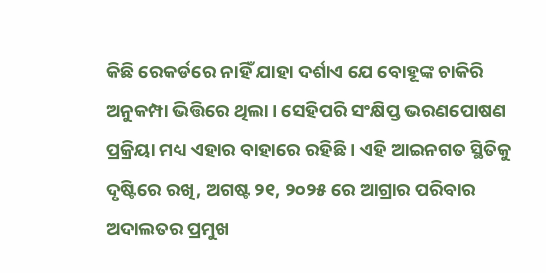କିଛି ରେକର୍ଡରେ ନାହିଁ ଯାହା ଦର୍ଶାଏ ଯେ ବୋହୂଙ୍କ ଚାକିରି ଅନୁକମ୍ପା ଭିତ୍ତିରେ ଥିଲା। ସେହିପରି ସଂକ୍ଷିପ୍ତ ଭରଣପୋଷଣ ପ୍ରକ୍ରିୟା ମଧ୍ୟ ଏହାର ବାହାରେ ରହିଛି । ଏହି ଆଇନଗତ ସ୍ଥିତିକୁ ଦୃଷ୍ଟିରେ ରଖି, ଅଗଷ୍ଟ ୨୧, ୨୦୨୫ ରେ ଆଗ୍ରାର ପରିବାର ଅଦାଲତର ପ୍ରମୁଖ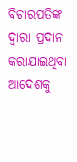ବିଚାରପତିଙ୍କ ଦ୍ୱାରା ପ୍ରଦାନ କରାଯାଇଥିବା ଆଦେଶକୁ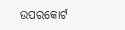ଉପରକୋର୍ଟ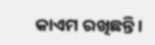କାଏମ ରଖିଛନ୍ତି ।